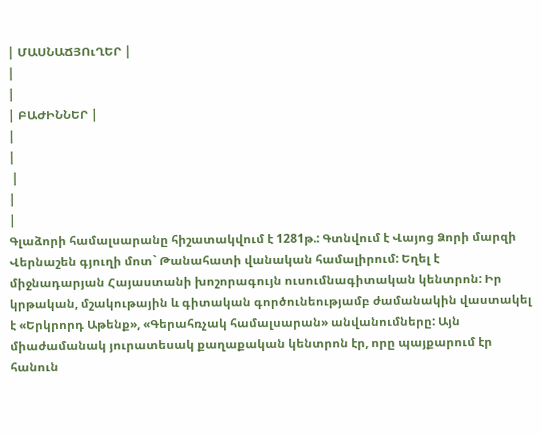| ՄԱՍՆԱՃՅՈւՂԵՐ |
|
|
| ԲԱԺԻՆՆԵՐ |
|
|
 |
|
|
Գլաձորի համալսարանը հիշատակվում է 1281թ.: Գտնվում է Վայոց Ձորի մարզի Վերնաշեն գյուղի մոտ` Թանահատի վանական համալիրում: Եղել է միջնադարյան Հայաստանի խոշորագույն ուսումնագիտական կենտրոն: Իր կրթական, մշակութային և գիտական գործունեությամբ ժամանակին վաստակել է «Երկրորդ Աթենք», «Գերահռչակ համալսարան» անվանումները: Այն միաժամանակ յուրատեսակ քաղաքական կենտրոն էր, որը պայքարում էր հանուն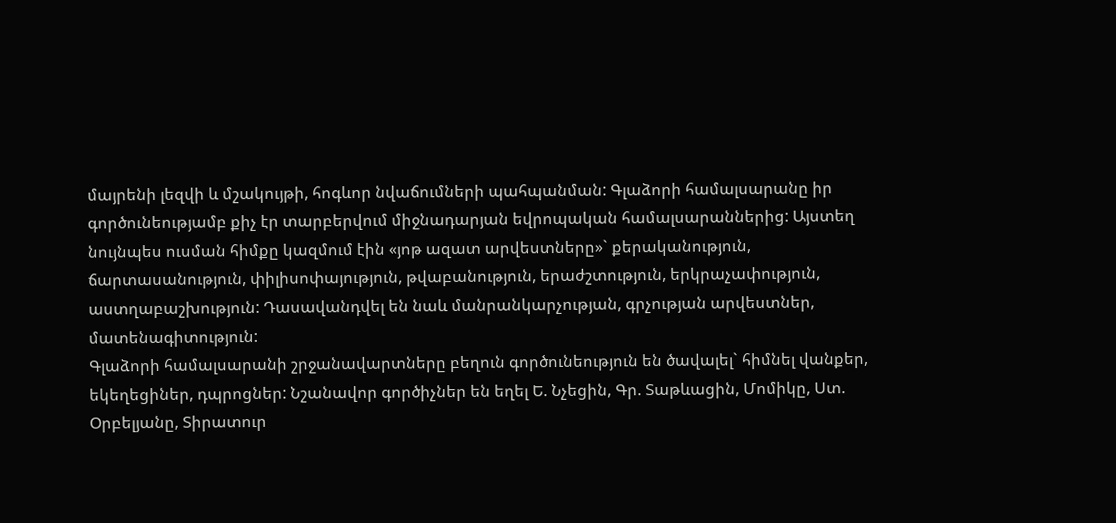մայրենի լեզվի և մշակույթի, հոգևոր նվաճումների պահպանման: Գլաձորի համալսարանը իր գործունեությամբ քիչ էր տարբերվում միջնադարյան եվրոպական համալսարաններից: Այստեղ նույնպես ուսման հիմքը կազմում էին «յոթ ազատ արվեստները»` քերականություն, ճարտասանություն, փիլիսոփայություն, թվաբանություն, երաժշտություն, երկրաչափություն, աստղաբաշխություն: Դասավանդվել են նաև մանրանկարչության, գրչության արվեստներ, մատենագիտություն:
Գլաձորի համալսարանի շրջանավարտները բեղուն գործունեություն են ծավալել` հիմնել վանքեր, եկեղեցիներ, դպրոցներ: Նշանավոր գործիչներ են եղել Ե. Նչեցին, Գր. Տաթևացին, Մոմիկը, Ստ. Օրբելյանը, Տիրատուր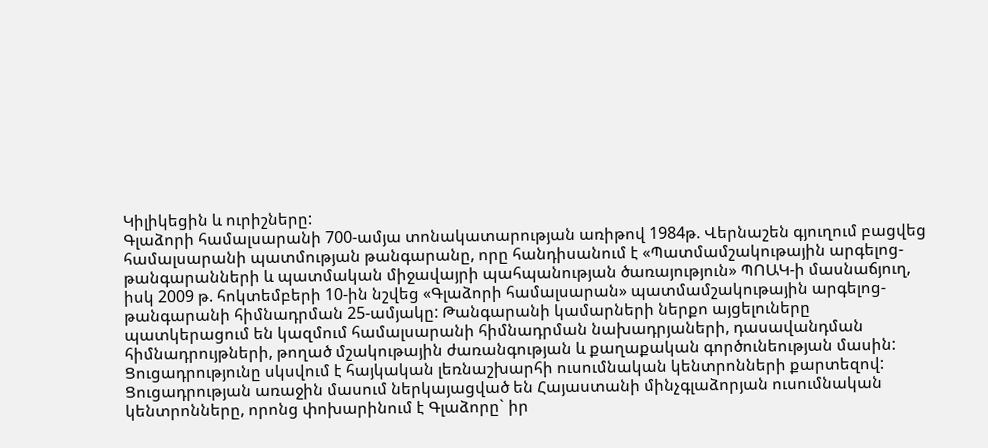Կիլիկեցին և ուրիշները:
Գլաձորի համալսարանի 700-ամյա տոնակատարության առիթով 1984թ. Վերնաշեն գյուղում բացվեց համալսարանի պատմության թանգարանը, որը հանդիսանում է «Պատմամշակութային արգելոց-թանգարանների և պատմական միջավայրի պահպանության ծառայություն» ՊՈԱԿ-ի մասնաճյուղ, իսկ 2009 թ. հոկտեմբերի 10-ին նշվեց «Գլաձորի համալսարան» պատմամշակութային արգելոց-թանգարանի հիմնադրման 25-ամյակը: Թանգարանի կամարների ներքո այցելուները պատկերացում են կազմում համալսարանի հիմնադրման նախադրյաների, դասավանդման հիմնադրույթների, թողած մշակութային ժառանգության և քաղաքական գործունեության մասին:
Ցուցադրությունը սկսվում է հայկական լեռնաշխարհի ուսումնական կենտրոնների քարտեզով: Ցուցադրության առաջին մասում ներկայացված են Հայաստանի մինչգլաձորյան ուսումնական կենտրոնները, որոնց փոխարինում է Գլաձորը` իր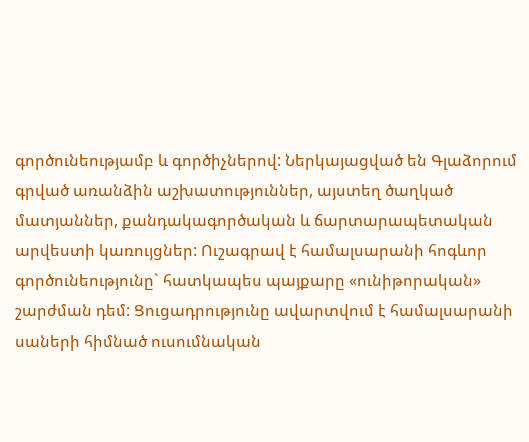գործունեությամբ և գործիչներով: Ներկայացված են Գլաձորում գրված առանձին աշխատություններ, այստեղ ծաղկած մատյաններ, քանդակագործական և ճարտարապետական արվեստի կառույցներ: Ուշագրավ է համալսարանի հոգևոր գործունեությունը` հատկապես պայքարը «ունիթորական» շարժման դեմ: Ցուցադրությունը ավարտվում է համալսարանի սաների հիմնած ուսումնական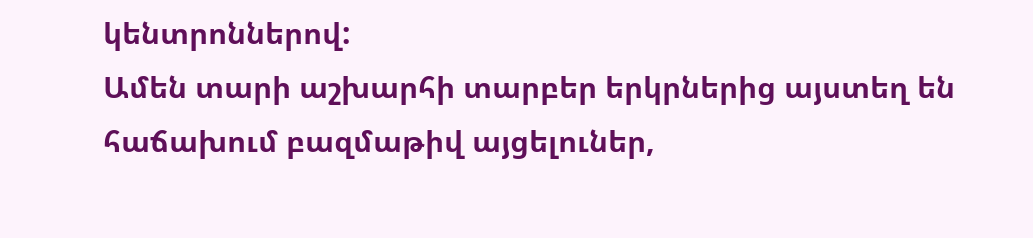կենտրոններով:
Ամեն տարի աշխարհի տարբեր երկրներից այստեղ են հաճախում բազմաթիվ այցելուներ,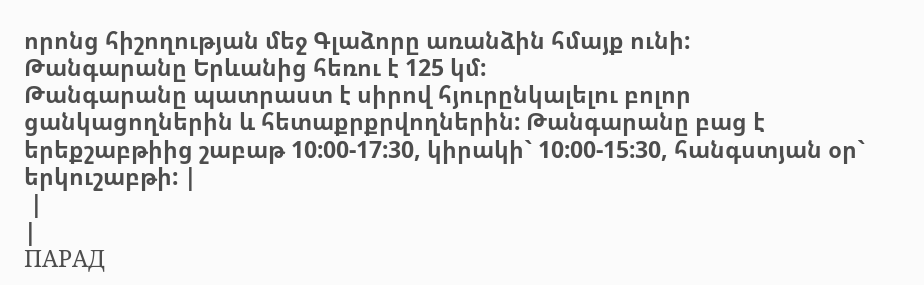որոնց հիշողության մեջ Գլաձորը առանձին հմայք ունի:
Թանգարանը Երևանից հեռու է 125 կմ:
Թանգարանը պատրաստ է սիրով հյուրընկալելու բոլոր ցանկացողներին և հետաքրքրվողներին: Թանգարանը բաց է երեքշաբթիից շաբաթ 10:00-17:30, կիրակի` 10:00-15:30, հանգստյան օր` երկուշաբթի: |
 |
|
ПАРАД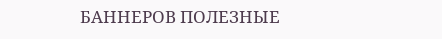БАННЕРОВ ПОЛЕЗНЫЕ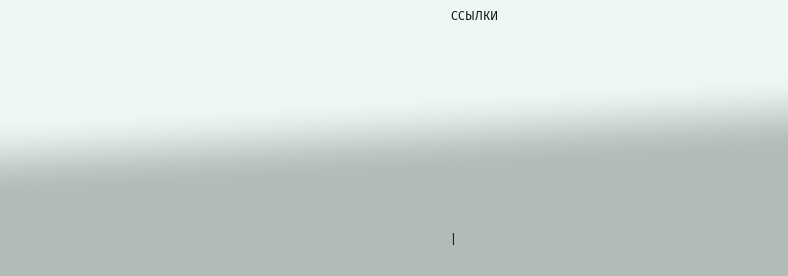ССЫЛКИ









|